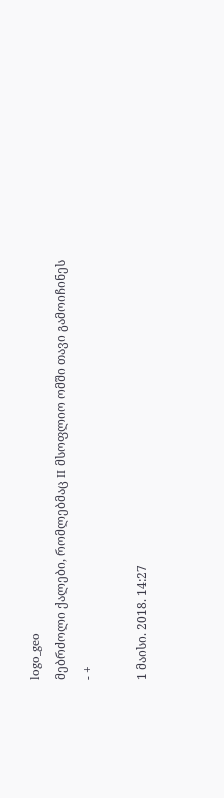logo_geo
მებრძოლი ქალები, რომლებმაც II მსოფლიო ომში თავი გამოიჩინეს
- +

1 მაისი. 2018. 14:27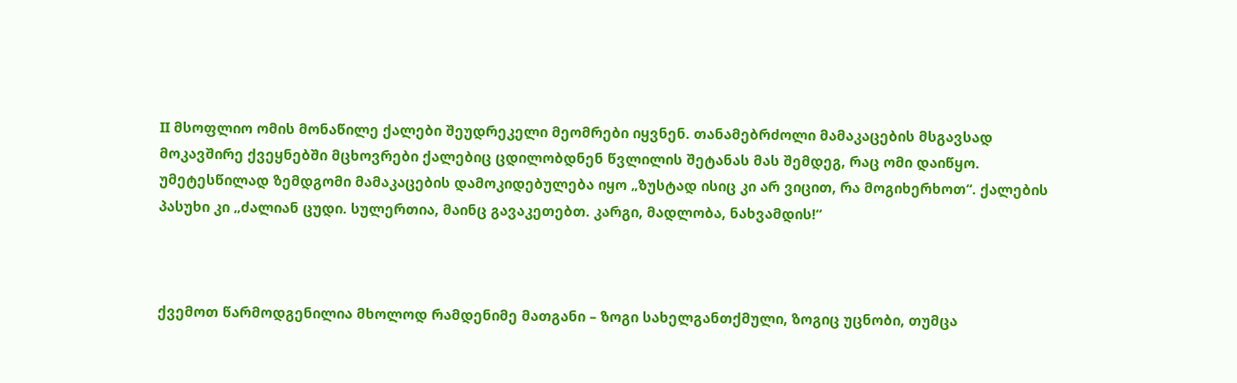II მსოფლიო ომის მონაწილე ქალები შეუდრეკელი მეომრები იყვნენ. თანამებრძოლი მამაკაცების მსგავსად მოკავშირე ქვეყნებში მცხოვრები ქალებიც ცდილობდნენ წვლილის შეტანას მას შემდეგ, რაც ომი დაიწყო. უმეტესწილად ზემდგომი მამაკაცების დამოკიდებულება იყო „ზუსტად ისიც კი არ ვიცით, რა მოგიხერხოთ“. ქალების პასუხი კი „ძალიან ცუდი. სულერთია, მაინც გავაკეთებთ. კარგი, მადლობა, ნახვამდის!“



ქვემოთ წარმოდგენილია მხოლოდ რამდენიმე მათგანი – ზოგი სახელგანთქმული, ზოგიც უცნობი, თუმცა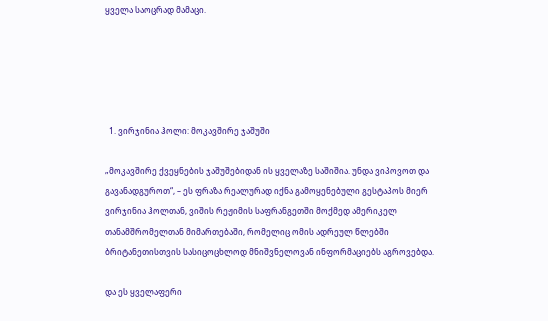ყველა საოცრად მამაცი.





  1. ვირჯინია ჰოლი: მოკავშირე ჯაშუში

„მოკავშირე ქვეყნების ჯაშუშებიდან ის ყველაზე საშიშია. უნდა ვიპოვოთ და გავანადგუროთ“, – ეს ფრაზა რეალურად იქნა გამოყენებული გესტაპოს მიერ ვირჯინია ჰოლთან, ვიშის რეჟიმის საფრანგეთში მოქმედ ამერიკელ თანამშრომელთან მიმართებაში, რომელიც ომის ადრეულ წლებში ბრიტანეთისთვის სასიცოცხლოდ მნიშვნელოვან ინფორმაციებს აგროვებდა.

და ეს ყველაფერი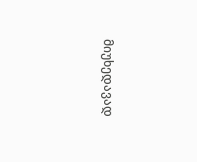მიუხედავად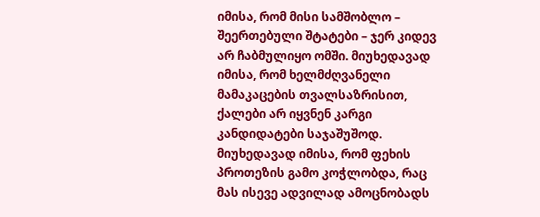იმისა, რომ მისი სამშობლო – შეერთებული შტატები – ჯერ კიდევ არ ჩაბმულიყო ომში. მიუხედავად იმისა, რომ ხელმძღვანელი მამაკაცების თვალსაზრისით, ქალები არ იყვნენ კარგი კანდიდატები საჯაშუშოდ. მიუხედავად იმისა, რომ ფეხის პროთეზის გამო კოჭლობდა, რაც მას ისევე ადვილად ამოცნობადს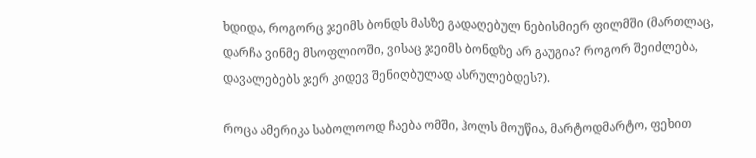ხდიდა, როგორც ჯეიმს ბონდს მასზე გადაღებულ ნებისმიერ ფილმში (მართლაც, დარჩა ვინმე მსოფლიოში, ვისაც ჯეიმს ბონდზე არ გაუგია? როგორ შეიძლება, დავალებებს ჯერ კიდევ შენიღბულად ასრულებდეს?).

როცა ამერიკა საბოლოოდ ჩაება ომში, ჰოლს მოუწია, მარტოდმარტო, ფეხით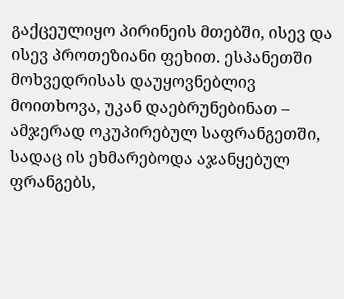გაქცეულიყო პირინეის მთებში, ისევ და ისევ პროთეზიანი ფეხით. ესპანეთში მოხვედრისას დაუყოვნებლივ მოითხოვა, უკან დაებრუნებინათ – ამჯერად ოკუპირებულ საფრანგეთში, სადაც ის ეხმარებოდა აჯანყებულ ფრანგებს,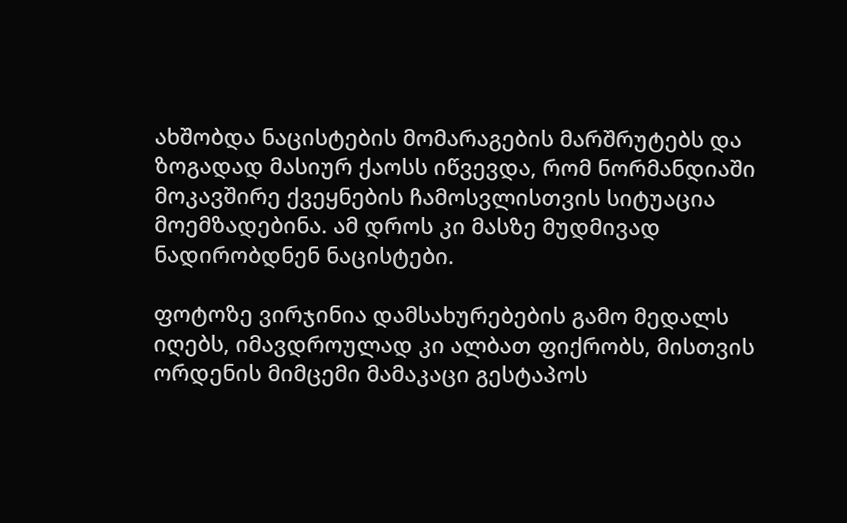ახშობდა ნაცისტების მომარაგების მარშრუტებს და ზოგადად მასიურ ქაოსს იწვევდა, რომ ნორმანდიაში მოკავშირე ქვეყნების ჩამოსვლისთვის სიტუაცია მოემზადებინა. ამ დროს კი მასზე მუდმივად ნადირობდნენ ნაცისტები.

ფოტოზე ვირჯინია დამსახურებების გამო მედალს იღებს, იმავდროულად კი ალბათ ფიქრობს, მისთვის ორდენის მიმცემი მამაკაცი გესტაპოს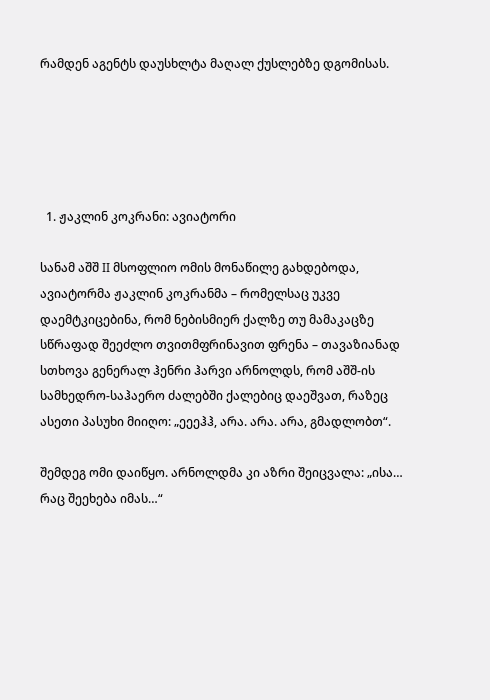რამდენ აგენტს დაუსხლტა მაღალ ქუსლებზე დგომისას.





  1. ჟაკლინ კოკრანი: ავიატორი

სანამ აშშ II მსოფლიო ომის მონაწილე გახდებოდა, ავიატორმა ჟაკლინ კოკრანმა – რომელსაც უკვე დაემტკიცებინა, რომ ნებისმიერ ქალზე თუ მამაკაცზე სწრაფად შეეძლო თვითმფრინავით ფრენა – თავაზიანად სთხოვა გენერალ ჰენრი ჰარვი არნოლდს, რომ აშშ-ის სამხედრო-საჰაერო ძალებში ქალებიც დაეშვათ, რაზეც ასეთი პასუხი მიიღო: „ეეეჰჰ, არა. არა. არა, გმადლობთ“.

შემდეგ ომი დაიწყო. არნოლდმა კი აზრი შეიცვალა: „ისა… რაც შეეხება იმას…“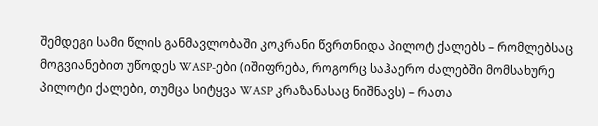შემდეგი სამი წლის განმავლობაში კოკრანი წვრთნიდა პილოტ ქალებს – რომლებსაც მოგვიანებით უწოდეს WASP-ები (იშიფრება, როგორც საჰაერო ძალებში მომსახურე პილოტი ქალები, თუმცა სიტყვა WASP კრაზანასაც ნიშნავს) – რათა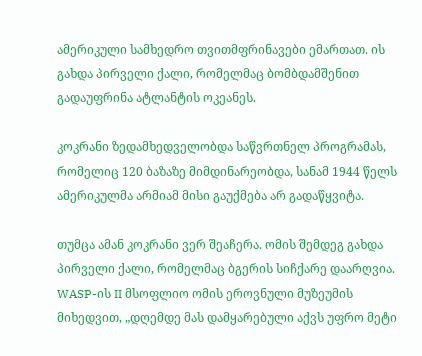ამერიკული სამხედრო თვითმფრინავები ემართათ. ის გახდა პირველი ქალი, რომელმაც ბომბდამშენით გადაუფრინა ატლანტის ოკეანეს.

კოკრანი ზედამხედველობდა საწვრთნელ პროგრამას, რომელიც 120 ბაზაზე მიმდინარეობდა, სანამ 1944 წელს ამერიკულმა არმიამ მისი გაუქმება არ გადაწყვიტა.

თუმცა ამან კოკრანი ვერ შეაჩერა. ომის შემდეგ გახდა პირველი ქალი, რომელმაც ბგერის სიჩქარე დაარღვია. WASP-ის II მსოფლიო ომის ეროვნული მუზეუმის მიხედვით, „დღემდე მას დამყარებული აქვს უფრო მეტი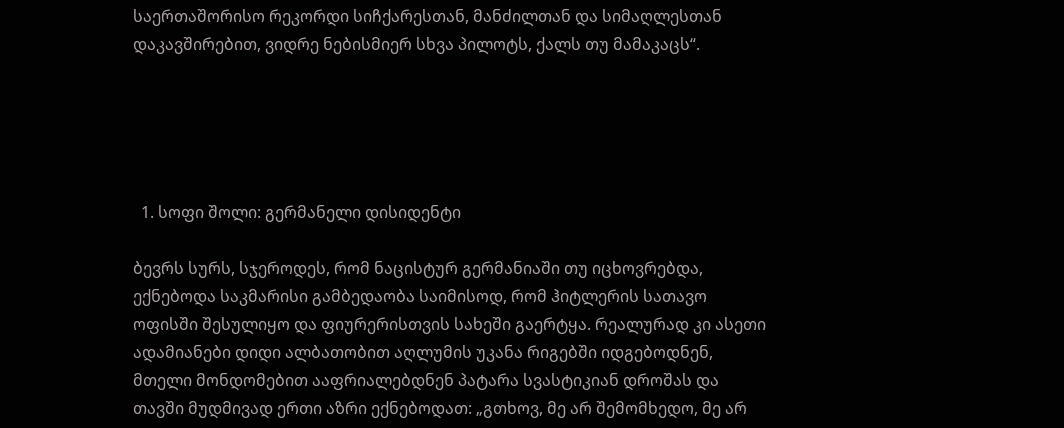საერთაშორისო რეკორდი სიჩქარესთან, მანძილთან და სიმაღლესთან დაკავშირებით, ვიდრე ნებისმიერ სხვა პილოტს, ქალს თუ მამაკაცს“.





  1. სოფი შოლი: გერმანელი დისიდენტი

ბევრს სურს, სჯეროდეს, რომ ნაცისტურ გერმანიაში თუ იცხოვრებდა, ექნებოდა საკმარისი გამბედაობა საიმისოდ, რომ ჰიტლერის სათავო ოფისში შესულიყო და ფიურერისთვის სახეში გაერტყა. რეალურად კი ასეთი ადამიანები დიდი ალბათობით აღლუმის უკანა რიგებში იდგებოდნენ, მთელი მონდომებით ააფრიალებდნენ პატარა სვასტიკიან დროშას და თავში მუდმივად ერთი აზრი ექნებოდათ: „გთხოვ, მე არ შემომხედო, მე არ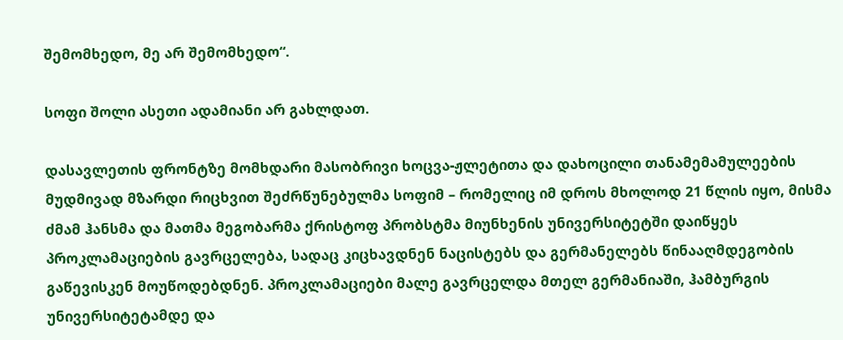შემომხედო, მე არ შემომხედო“.

სოფი შოლი ასეთი ადამიანი არ გახლდათ.

დასავლეთის ფრონტზე მომხდარი მასობრივი ხოცვა-ჟლეტითა და დახოცილი თანამემამულეების მუდმივად მზარდი რიცხვით შეძრწუნებულმა სოფიმ – რომელიც იმ დროს მხოლოდ 21 წლის იყო, მისმა ძმამ ჰანსმა და მათმა მეგობარმა ქრისტოფ პრობსტმა მიუნხენის უნივერსიტეტში დაიწყეს პროკლამაციების გავრცელება, სადაც კიცხავდნენ ნაცისტებს და გერმანელებს წინააღმდეგობის გაწევისკენ მოუწოდებდნენ. პროკლამაციები მალე გავრცელდა მთელ გერმანიაში, ჰამბურგის უნივერსიტეტამდე და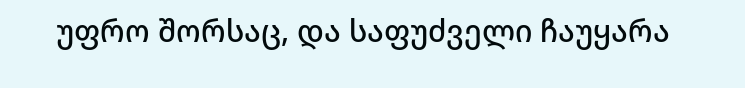უფრო შორსაც, და საფუძველი ჩაუყარა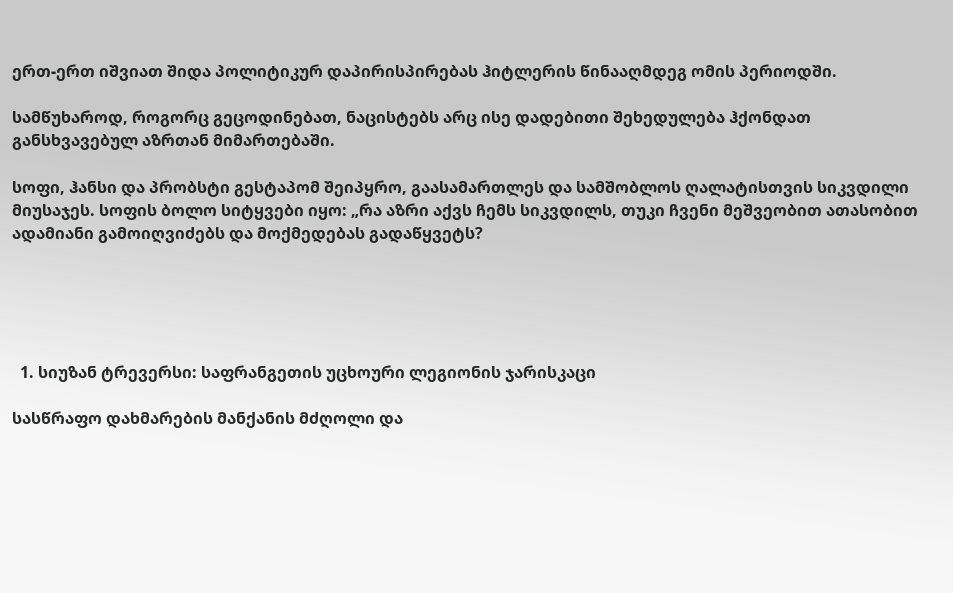ერთ-ერთ იშვიათ შიდა პოლიტიკურ დაპირისპირებას ჰიტლერის წინააღმდეგ ომის პერიოდში.

სამწუხაროდ, როგორც გეცოდინებათ, ნაცისტებს არც ისე დადებითი შეხედულება ჰქონდათ განსხვავებულ აზრთან მიმართებაში.

სოფი, ჰანსი და პრობსტი გესტაპომ შეიპყრო, გაასამართლეს და სამშობლოს ღალატისთვის სიკვდილი მიუსაჯეს. სოფის ბოლო სიტყვები იყო: „რა აზრი აქვს ჩემს სიკვდილს, თუკი ჩვენი მეშვეობით ათასობით ადამიანი გამოიღვიძებს და მოქმედებას გადაწყვეტს?





  1. სიუზან ტრევერსი: საფრანგეთის უცხოური ლეგიონის ჯარისკაცი

სასწრაფო დახმარების მანქანის მძღოლი და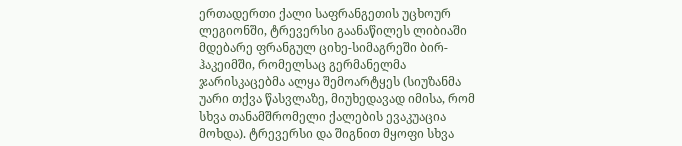ერთადერთი ქალი საფრანგეთის უცხოურ ლეგიონში, ტრევერსი გაანაწილეს ლიბიაში მდებარე ფრანგულ ციხე-სიმაგრეში ბირ-ჰაკეიმში, რომელსაც გერმანელმა ჯარისკაცებმა ალყა შემოარტყეს (სიუზანმა უარი თქვა წასვლაზე, მიუხედავად იმისა, რომ სხვა თანამშრომელი ქალების ევაკუაცია მოხდა). ტრევერსი და შიგნით მყოფი სხვა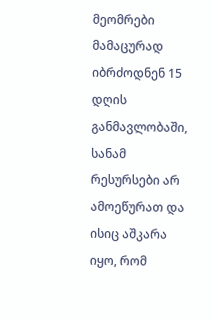მეომრები მამაცურად იბრძოდნენ 15 დღის განმავლობაში, სანამ რესურსები არ ამოეწურათ და ისიც აშკარა იყო, რომ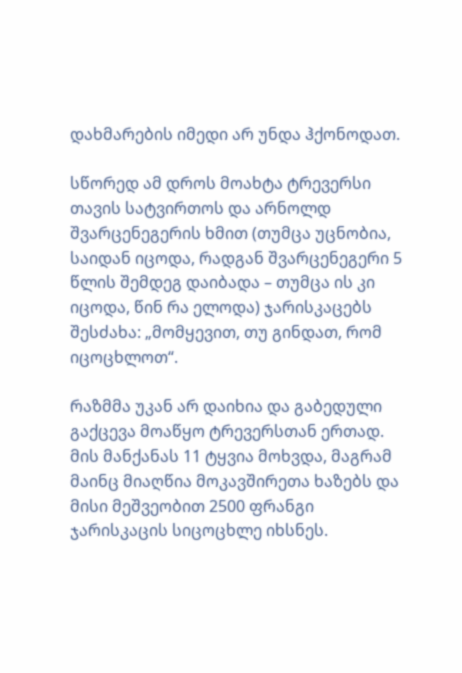დახმარების იმედი არ უნდა ჰქონოდათ.

სწორედ ამ დროს მოახტა ტრევერსი თავის სატვირთოს და არნოლდ შვარცენეგერის ხმით (თუმცა უცნობია, საიდან იცოდა, რადგან შვარცენეგერი 5 წლის შემდეგ დაიბადა – თუმცა ის კი იცოდა, წინ რა ელოდა) ჯარისკაცებს შესძახა: „მომყევით, თუ გინდათ, რომ იცოცხლოთ“.

რაზმმა უკან არ დაიხია და გაბედული გაქცევა მოაწყო ტრევერსთან ერთად. მის მანქანას 11 ტყვია მოხვდა, მაგრამ მაინც მიაღწია მოკავშირეთა ხაზებს და მისი მეშვეობით 2500 ფრანგი ჯარისკაცის სიცოცხლე იხსნეს.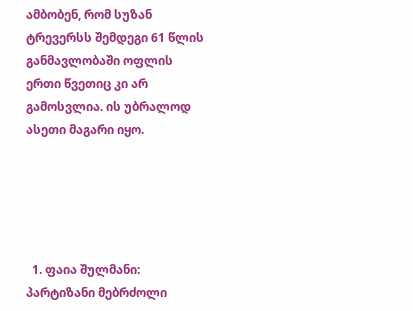ამბობენ, რომ სუზან ტრევერსს შემდეგი 61 წლის განმავლობაში ოფლის ერთი წვეთიც კი არ გამოსვლია. ის უბრალოდ ასეთი მაგარი იყო.





  1. ფაია შულმანი: პარტიზანი მებრძოლი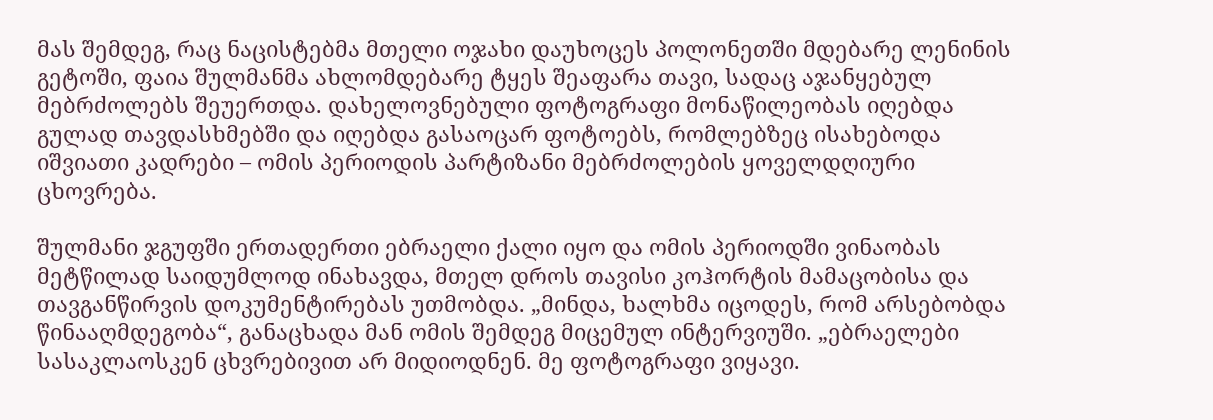მას შემდეგ, რაც ნაცისტებმა მთელი ოჯახი დაუხოცეს პოლონეთში მდებარე ლენინის გეტოში, ფაია შულმანმა ახლომდებარე ტყეს შეაფარა თავი, სადაც აჯანყებულ მებრძოლებს შეუერთდა. დახელოვნებული ფოტოგრაფი მონაწილეობას იღებდა გულად თავდასხმებში და იღებდა გასაოცარ ფოტოებს, რომლებზეც ისახებოდა იშვიათი კადრები – ომის პერიოდის პარტიზანი მებრძოლების ყოველდღიური ცხოვრება.

შულმანი ჯგუფში ერთადერთი ებრაელი ქალი იყო და ომის პერიოდში ვინაობას მეტწილად საიდუმლოდ ინახავდა, მთელ დროს თავისი კოჰორტის მამაცობისა და თავგანწირვის დოკუმენტირებას უთმობდა. „მინდა, ხალხმა იცოდეს, რომ არსებობდა წინააღმდეგობა“, განაცხადა მან ომის შემდეგ მიცემულ ინტერვიუში. „ებრაელები სასაკლაოსკენ ცხვრებივით არ მიდიოდნენ. მე ფოტოგრაფი ვიყავი.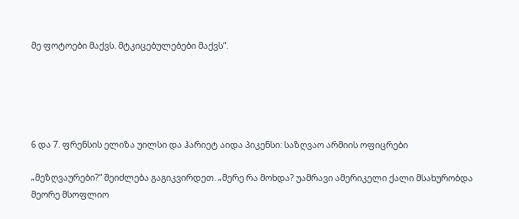მე ფოტოები მაქვს. მტკიცებულებები მაქვს“.





6 და 7. ფრენსის ელიზა უილსი და ჰარიეტ აიდა პიკენსი: საზღვაო არმიის ოფიცრები

„მეზღვაურები?“ შეიძლება გაგიკვირდეთ. „მერე რა მოხდა? უამრავი ამერიკელი ქალი მსახურობდა მეორე მსოფლიო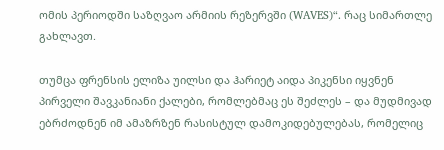ომის პერიოდში საზღვაო არმიის რეზერვში (WAVES)“. რაც სიმართლე გახლავთ.

თუმცა ფრენსის ელიზა უილსი და ჰარიეტ აიდა პიკენსი იყვნენ პირველი შავკანიანი ქალები, რომლებმაც ეს შეძლეს – და მუდმივად ებრძოდნენ იმ ამაზრზენ რასისტულ დამოკიდებულებას, რომელიც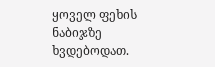ყოველ ფეხის ნაბიჯზე ხვდებოდათ.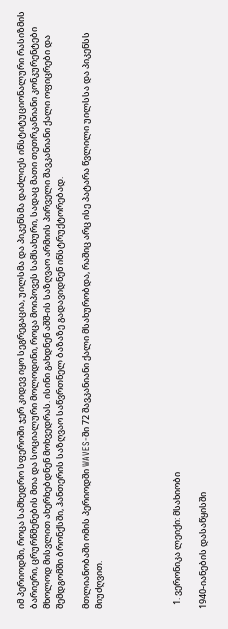იმ პერიოდში, როცა სამხედრო სფეროში ჯერ კიდევ იყო სეგრეგაცია, უილსმა და პიკენსმა დაძლიეს ინსტიტუციონალური რასიზმის ბარიერი, ცრურწმენების მთა და სოციალური მოლოდინი, როცა მოიპოვეს სამსახური, სადაც მათი თეთრკანიანი კონკურენტები მხოლოდ მისვლით ახერხებდნენ მოხვედრას. ისინი გახდნენ აშშ-ის საზღვაო არმიის პირველი შავკანიანი ქალი ოფიცრები და შემდგომში ბრონქსში, ჰანთერის საზღვაო საწვრთნელ ბაზაზე გადავიდნენ ინსტრუქტორებად.

მთლიანობაში ომის პერიოდში WAVES-ში 72 შავკანიანი ქალი მსახურობდა, რაშიც არც ისე პატარა წვლილი უილსსა და პიკენსს მიუძღვით.





  1. ვერონიკა ლეიქი: მსახიობი

1940-იანების დასაწყისში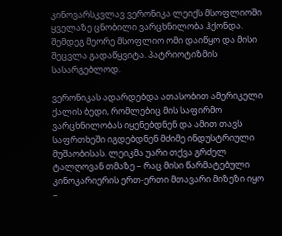კინოვარსკვლავ ვერონიკა ლეიქს მსოფლიოში ყველაზე ცნობილი ვარცხნილობა ჰქონდა. შემდეგ მეორე მსოფლიო ომი დაიწყო და მისი შეცვლა გადაწყვიტა. პატრიოტიზმის სასარგებლოდ.

ვერონიკას ადარდებდა ათასობით ამერიკელი ქალის ბედი, რომლებიც მის საფირმო ვარცხნილობას იყენებდნენ და ამით თავს საფრთხეში იგდებდნენ მძიმე ინდუსტრიული მუშაობისას. ლეიკმა უარი თქვა გრძელ ტალღოვან თმაზე – რაც მისი წარმატებული კინოკარიერის ერთ-ერთი მთავარი მიზეზი იყო –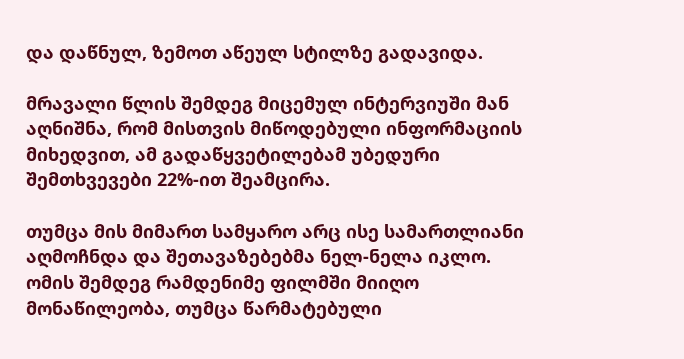და დაწნულ, ზემოთ აწეულ სტილზე გადავიდა.

მრავალი წლის შემდეგ მიცემულ ინტერვიუში მან აღნიშნა, რომ მისთვის მიწოდებული ინფორმაციის მიხედვით, ამ გადაწყვეტილებამ უბედური შემთხვევები 22%-ით შეამცირა.

თუმცა მის მიმართ სამყარო არც ისე სამართლიანი აღმოჩნდა და შეთავაზებებმა ნელ-ნელა იკლო. ომის შემდეგ რამდენიმე ფილმში მიიღო მონაწილეობა, თუმცა წარმატებული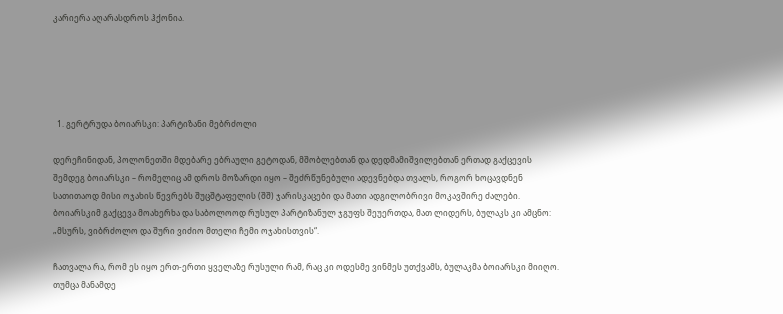კარიერა აღარასდროს ჰქონია.





  1. გერტრუდა ბოიარსკი: პარტიზანი მებრძოლი

დერეჩინიდან, პოლონეთში მდებარე ებრაული გეტოდან, მშობლებთან და დედმამიშვილებთან ერთად გაქცევის შემდეგ ბოიარსკი – რომელიც ამ დროს მოზარდი იყო – შეძრწუნებული ადევნებდა თვალს, როგორ ხოცავდნენ სათითაოდ მისი ოჯახის წევრებს შუცშტაფელის (შშ) ჯარისკაცები და მათი ადგილობრივი მოკავშირე ძალები. ბოიარსკიმ გაქცევა მოახერხა და საბოლოოდ რუსულ პარტიზანულ ჯგუფს შეუერთდა, მათ ლიდერს, ბულაკს კი ამცნო: „მსურს, ვიბრძოლო და შური ვიძიო მთელი ჩემი ოჯახისთვის“.

ჩათვალა რა, რომ ეს იყო ერთ-ერთი ყველაზე რუსული რამ, რაც კი ოდესმე ვინმეს უთქვამს, ბულაკმა ბოიარსკი მიიღო. თუმცა მანამდე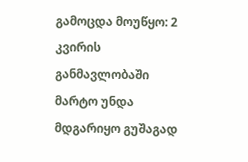გამოცდა მოუწყო: 2 კვირის განმავლობაში მარტო უნდა მდგარიყო გუშაგად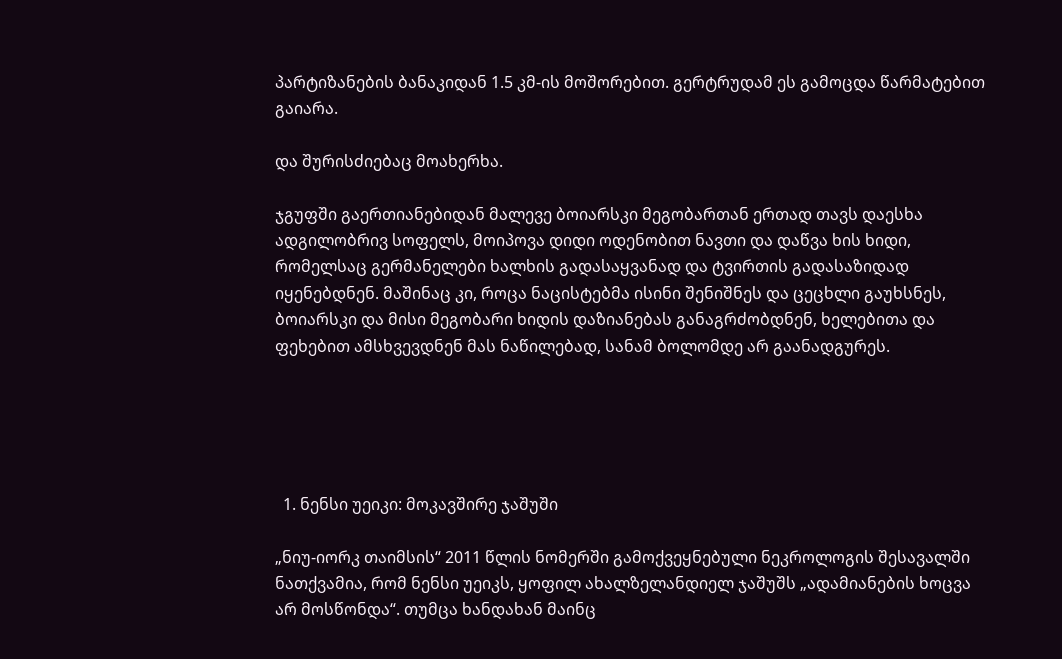პარტიზანების ბანაკიდან 1.5 კმ-ის მოშორებით. გერტრუდამ ეს გამოცდა წარმატებით გაიარა.

და შურისძიებაც მოახერხა.

ჯგუფში გაერთიანებიდან მალევე ბოიარსკი მეგობართან ერთად თავს დაესხა ადგილობრივ სოფელს, მოიპოვა დიდი ოდენობით ნავთი და დაწვა ხის ხიდი, რომელსაც გერმანელები ხალხის გადასაყვანად და ტვირთის გადასაზიდად იყენებდნენ. მაშინაც კი, როცა ნაცისტებმა ისინი შენიშნეს და ცეცხლი გაუხსნეს, ბოიარსკი და მისი მეგობარი ხიდის დაზიანებას განაგრძობდნენ, ხელებითა და ფეხებით ამსხვევდნენ მას ნაწილებად, სანამ ბოლომდე არ გაანადგურეს.





  1. ნენსი უეიკი: მოკავშირე ჯაშუში

„ნიუ-იორკ თაიმსის“ 2011 წლის ნომერში გამოქვეყნებული ნეკროლოგის შესავალში ნათქვამია, რომ ნენსი უეიკს, ყოფილ ახალზელანდიელ ჯაშუშს „ადამიანების ხოცვა არ მოსწონდა“. თუმცა ხანდახან მაინც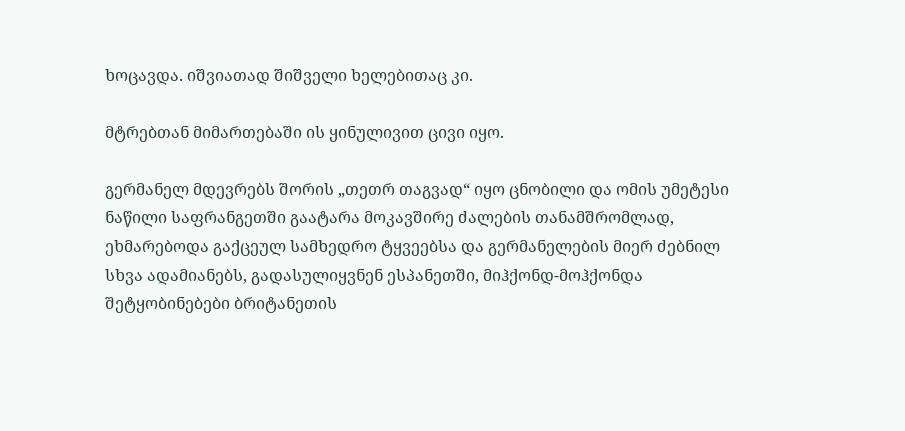ხოცავდა. იშვიათად შიშველი ხელებითაც კი.

მტრებთან მიმართებაში ის ყინულივით ცივი იყო.

გერმანელ მდევრებს შორის „თეთრ თაგვად“ იყო ცნობილი და ომის უმეტესი ნაწილი საფრანგეთში გაატარა მოკავშირე ძალების თანამშრომლად, ეხმარებოდა გაქცეულ სამხედრო ტყვეებსა და გერმანელების მიერ ძებნილ სხვა ადამიანებს, გადასულიყვნენ ესპანეთში, მიჰქონდ-მოჰქონდა შეტყობინებები ბრიტანეთის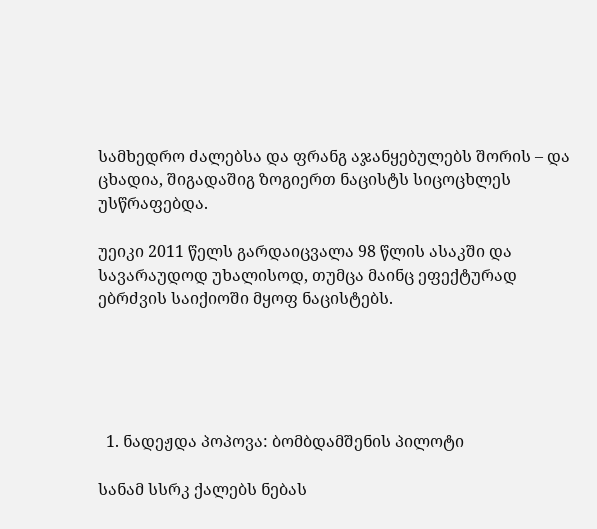სამხედრო ძალებსა და ფრანგ აჯანყებულებს შორის – და ცხადია, შიგადაშიგ ზოგიერთ ნაცისტს სიცოცხლეს უსწრაფებდა.

უეიკი 2011 წელს გარდაიცვალა 98 წლის ასაკში და სავარაუდოდ უხალისოდ, თუმცა მაინც ეფექტურად ებრძვის საიქიოში მყოფ ნაცისტებს.





  1. ნადეჟდა პოპოვა: ბომბდამშენის პილოტი

სანამ სსრკ ქალებს ნებას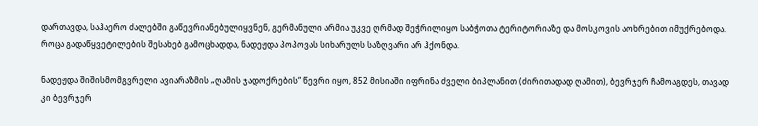დართავდა, საჰაერო ძალებში გაწევრიანებულიყვნენ, გერმანული არმია უკვე ღრმად შეჭრილიყო საბჭოთა ტერიტორიაზე და მოსკოვის აოხრებით იმუქრებოდა. როცა გადაწყვეტილების შესახებ გამოცხადდა, ნადეჟდა პოპოვას სიხარულს საზღვარი არ ჰქონდა.

ნადეჟდა შიშისმომგვრელი ავიარაზმის „ღამის ჯადოქრების“ წევრი იყო, 852 მისიაში იფრინა ძველი ბიპლანით (ძირითადად ღამით), ბევრჯერ ჩამოაგდეს, თავად კი ბევრჯერ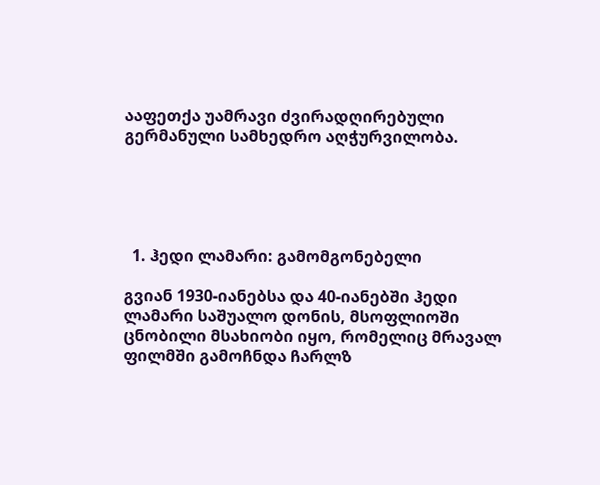ააფეთქა უამრავი ძვირადღირებული გერმანული სამხედრო აღჭურვილობა.





  1. ჰედი ლამარი: გამომგონებელი

გვიან 1930-იანებსა და 40-იანებში ჰედი ლამარი საშუალო დონის, მსოფლიოში ცნობილი მსახიობი იყო, რომელიც მრავალ ფილმში გამოჩნდა ჩარლზ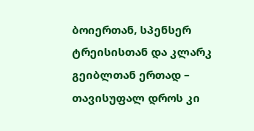ბოიერთან, სპენსერ ტრეისისთან და კლარკ გეიბლთან ერთად – თავისუფალ დროს კი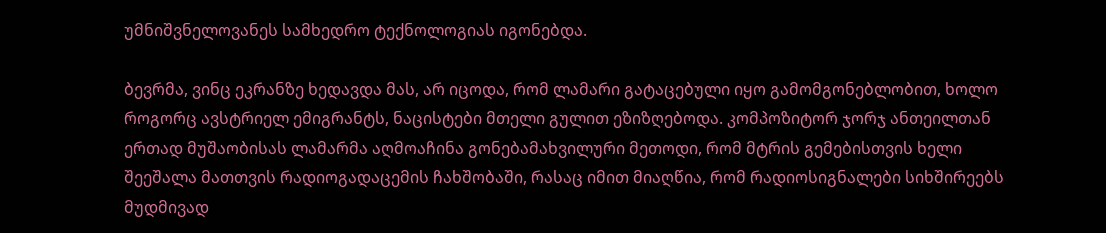უმნიშვნელოვანეს სამხედრო ტექნოლოგიას იგონებდა.

ბევრმა, ვინც ეკრანზე ხედავდა მას, არ იცოდა, რომ ლამარი გატაცებული იყო გამომგონებლობით, ხოლო როგორც ავსტრიელ ემიგრანტს, ნაცისტები მთელი გულით ეზიზღებოდა. კომპოზიტორ ჯორჯ ანთეილთან ერთად მუშაობისას ლამარმა აღმოაჩინა გონებამახვილური მეთოდი, რომ მტრის გემებისთვის ხელი შეეშალა მათთვის რადიოგადაცემის ჩახშობაში, რასაც იმით მიაღწია, რომ რადიოსიგნალები სიხშირეებს მუდმივად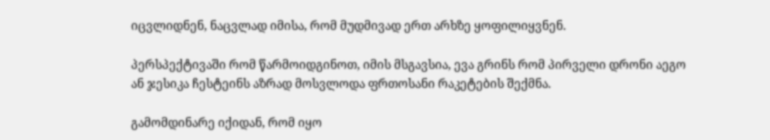იცვლიდნენ, ნაცვლად იმისა, რომ მუდმივად ერთ არხზე ყოფილიყვნენ.

პერსპექტივაში რომ წარმოიდგინოთ, იმის მსგავსია, ევა გრინს რომ პირველი დრონი აეგო ან ჯესიკა ჩესტეინს აზრად მოსვლოდა ფრთოსანი რაკეტების შექმნა.

გამომდინარე იქიდან, რომ იყო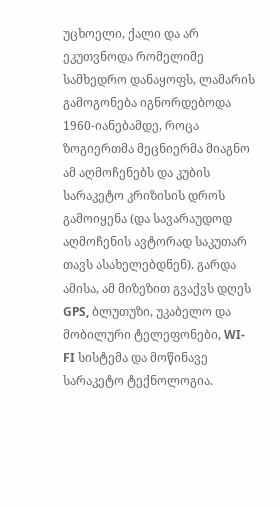უცხოელი, ქალი და არ ეკუთვნოდა რომელიმე სამხედრო დანაყოფს, ლამარის გამოგონება იგნორდებოდა 1960-იანებამდე, როცა ზოგიერთმა მეცნიერმა მიაგნო ამ აღმოჩენებს და კუბის სარაკეტო კრიზისის დროს გამოიყენა (და სავარაუდოდ აღმოჩენის ავტორად საკუთარ თავს ასახელებდნენ). გარდა ამისა, ამ მიზეზით გვაქვს დღეს GPS, ბლუთუზი, უკაბელო და მობილური ტელეფონები, WI-FI სისტემა და მოწინავე სარაკეტო ტექნოლოგია.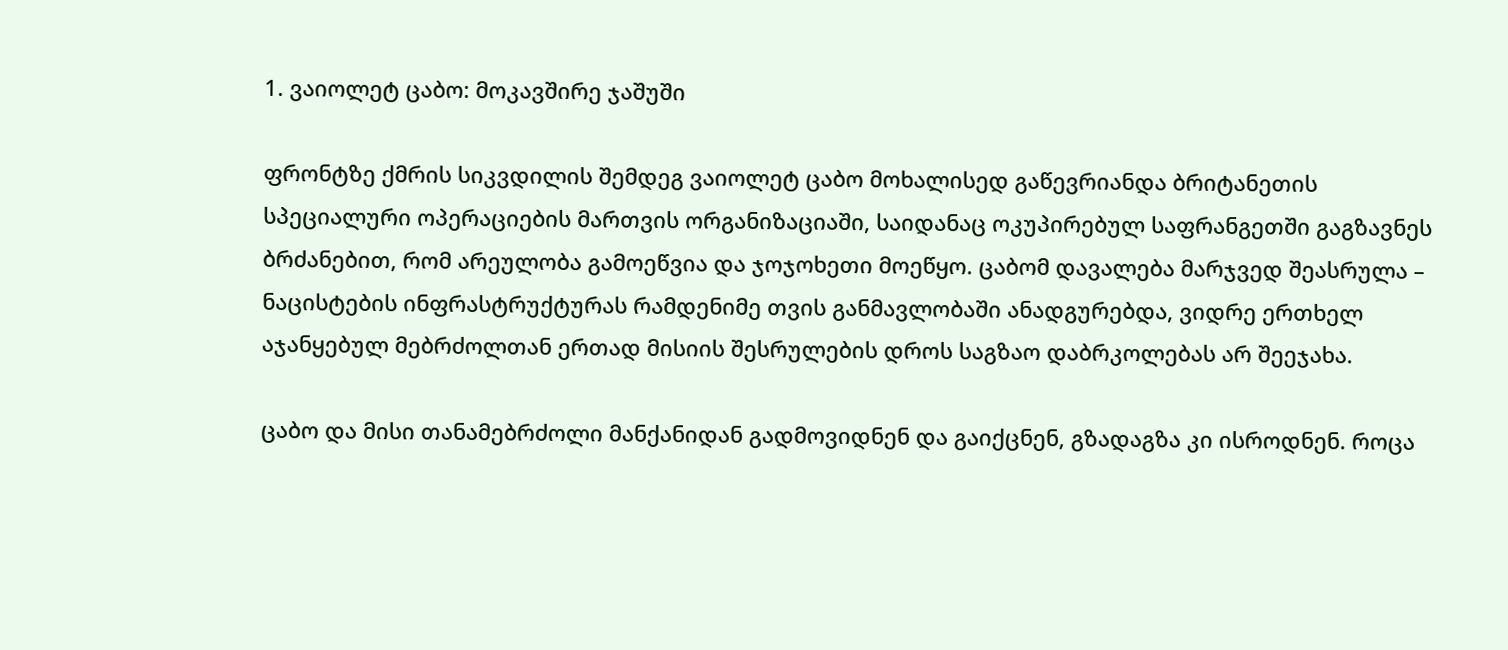1. ვაიოლეტ ცაბო: მოკავშირე ჯაშუში

ფრონტზე ქმრის სიკვდილის შემდეგ ვაიოლეტ ცაბო მოხალისედ გაწევრიანდა ბრიტანეთის სპეციალური ოპერაციების მართვის ორგანიზაციაში, საიდანაც ოკუპირებულ საფრანგეთში გაგზავნეს ბრძანებით, რომ არეულობა გამოეწვია და ჯოჯოხეთი მოეწყო. ცაბომ დავალება მარჯვედ შეასრულა – ნაცისტების ინფრასტრუქტურას რამდენიმე თვის განმავლობაში ანადგურებდა, ვიდრე ერთხელ აჯანყებულ მებრძოლთან ერთად მისიის შესრულების დროს საგზაო დაბრკოლებას არ შეეჯახა.

ცაბო და მისი თანამებრძოლი მანქანიდან გადმოვიდნენ და გაიქცნენ, გზადაგზა კი ისროდნენ. როცა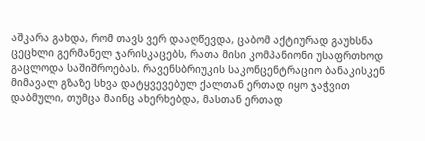აშკარა გახდა, რომ თავს ვერ დააღწევდა, ცაბომ აქტიურად გაუხსნა ცეცხლი გერმანელ ჯარისკაცებს, რათა მისი კომპანიონი უსაფრთხოდ გაცლოდა საშიშროებას. რავენსბრიუკის საკონცენტრაციო ბანაკისკენ მიმავალ გზაზე სხვა დატყვევებულ ქალთან ერთად იყო ჯაჭვით დაბმული, თუმცა მაინც ახერხებდა, მასთან ერთად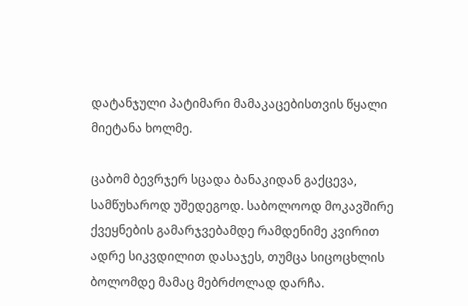დატანჯული პატიმარი მამაკაცებისთვის წყალი მიეტანა ხოლმე.

ცაბომ ბევრჯერ სცადა ბანაკიდან გაქცევა, სამწუხაროდ უშედეგოდ. საბოლოოდ მოკავშირე ქვეყნების გამარჯვებამდე რამდენიმე კვირით ადრე სიკვდილით დასაჯეს, თუმცა სიცოცხლის ბოლომდე მამაც მებრძოლად დარჩა.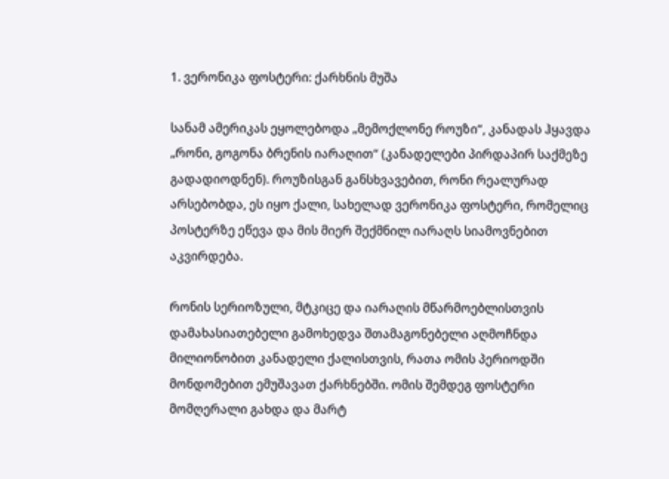1. ვერონიკა ფოსტერი: ქარხნის მუშა

სანამ ამერიკას ეყოლებოდა „მემოქლონე როუზი“, კანადას ჰყავდა „რონი, გოგონა ბრენის იარაღით“ (კანადელები პირდაპირ საქმეზე გადადიოდნენ). როუზისგან განსხვავებით, რონი რეალურად არსებობდა, ეს იყო ქალი, სახელად ვერონიკა ფოსტერი, რომელიც პოსტერზე ეწევა და მის მიერ შექმნილ იარაღს სიამოვნებით აკვირდება.

რონის სერიოზული, მტკიცე და იარაღის მწარმოებლისთვის დამახასიათებელი გამოხედვა შთამაგონებელი აღმოჩნდა მილიონობით კანადელი ქალისთვის, რათა ომის პერიოდში მონდომებით ემუშავათ ქარხნებში. ომის შემდეგ ფოსტერი მომღერალი გახდა და მარტ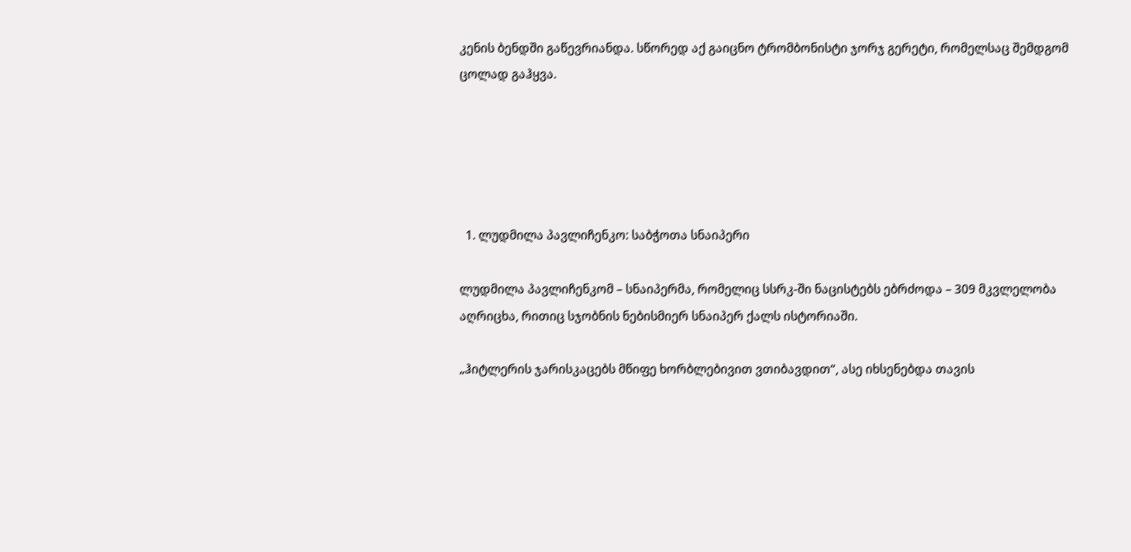კენის ბენდში გაწევრიანდა. სწორედ აქ გაიცნო ტრომბონისტი ჯორჯ გერეტი, რომელსაც შემდგომ ცოლად გაჰყვა.





  1. ლუდმილა პავლიჩენკო: საბჭოთა სნაიპერი

ლუდმილა პავლიჩენკომ – სნაიპერმა, რომელიც სსრკ-ში ნაცისტებს ებრძოდა – 309 მკვლელობა აღრიცხა, რითიც სჯობნის ნებისმიერ სნაიპერ ქალს ისტორიაში.

„ჰიტლერის ჯარისკაცებს მწიფე ხორბლებივით ვთიბავდით“, ასე იხსენებდა თავის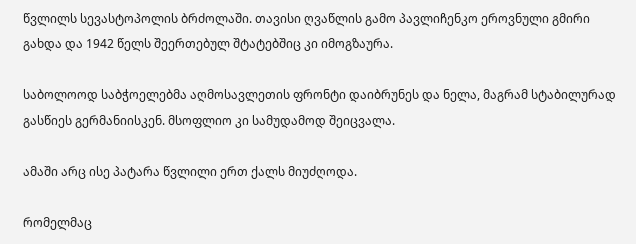წვლილს სევასტოპოლის ბრძოლაში. თავისი ღვაწლის გამო პავლიჩენკო ეროვნული გმირი გახდა და 1942 წელს შეერთებულ შტატებშიც კი იმოგზაურა.

საბოლოოდ საბჭოელებმა აღმოსავლეთის ფრონტი დაიბრუნეს და ნელა, მაგრამ სტაბილურად გასწიეს გერმანიისკენ. მსოფლიო კი სამუდამოდ შეიცვალა.

ამაში არც ისე პატარა წვლილი ერთ ქალს მიუძღოდა.

რომელმაც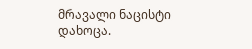მრავალი ნაცისტი დახოცა.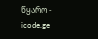წყარო - icode.ge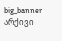big_banner
არქივი